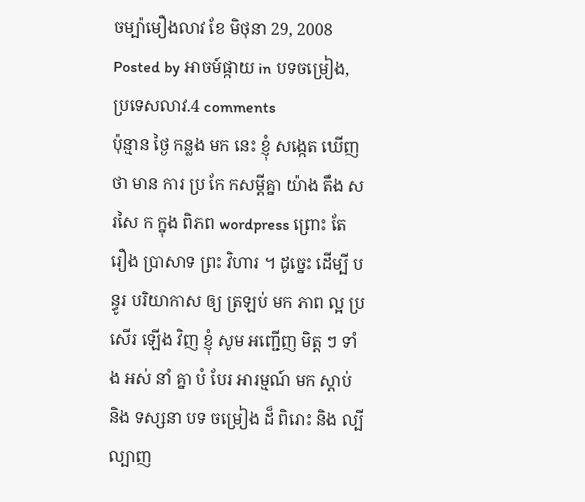ចម្ប៉ាមឿងលាវ ខែ មិថុនា 29, 2008
Posted by អាចម៍ផ្កាយ in បទចម្រៀង, ប្រទេសលាវ.4 comments
ប៉ុន្មាន ថ្ងៃ កន្លង មក នេះ ខ្ញុំ សង្កេត ឃើញ ថា មាន ការ ប្រ កែ កសម្តីគ្នា យ៉ាង តឹង សរសៃ ក ក្នុង ពិភព wordpress ព្រោះ តែ រឿង ប្រាសាទ ព្រះ វិហារ ។ ដូច្នេះ ដើម្បី បន្ធូរ បរិយាកាស ឲ្យ ត្រឡប់ មក ភាព ល្អ ប្រសើរ ឡើង វិញ ខ្ញុំ សូម អញ្ជើញ មិត្ត ៗ ទាំង អស់ នាំ គ្នា បំ បែរ អារម្មណ៍ មក ស្តាប់ និង ទស្សនា បទ ចម្រៀង ដ៏ ពិរោះ និង ល្បីល្បាញ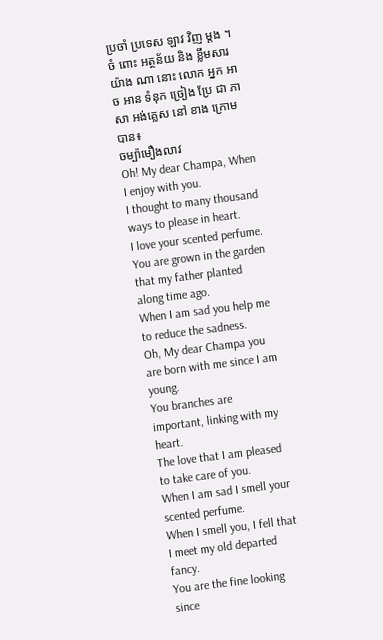ប្រចាំ ប្រទេស ឡាវ វិញ ម្តង ។
ចំ ពោះ អត្ថន័យ និង ខ្លឹមសារ យ៉ាង ណា នោះ លោក អ្នក អាច អាន ទំនុក ច្រៀង ប្រែ ជា ភាសា អង់គ្លេស នៅ ខាង ក្រោម បាន៖
ចម្ប៉ាមឿងលាវ
Oh! My dear Champa, When I enjoy with you.
I thought to many thousand ways to please in heart.
I love your scented perfume.
You are grown in the garden that my father planted along time ago.
When I am sad you help me to reduce the sadness.
Oh, My dear Champa you are born with me since I am young.
You branches are important, linking with my heart.
The love that I am pleased to take care of you.
When I am sad I smell your scented perfume.
When I smell you, I fell that I meet my old departed fancy.
You are the fine looking since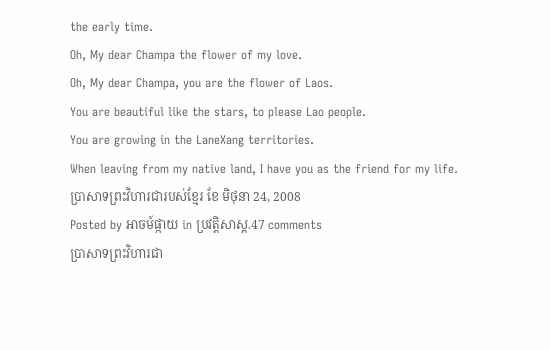the early time.
Oh, My dear Champa the flower of my love.
Oh, My dear Champa, you are the flower of Laos.
You are beautiful like the stars, to please Lao people.
You are growing in the LaneXang territories.
When leaving from my native land, I have you as the friend for my life.
ប្រាសាទព្រះវិហារជារបស់ខ្មែរ ខែ មិថុនា 24, 2008
Posted by អាចម៍ផ្កាយ in ប្រវត្តិសាស្ត.47 comments
ប្រាសាទព្រះវិហារជា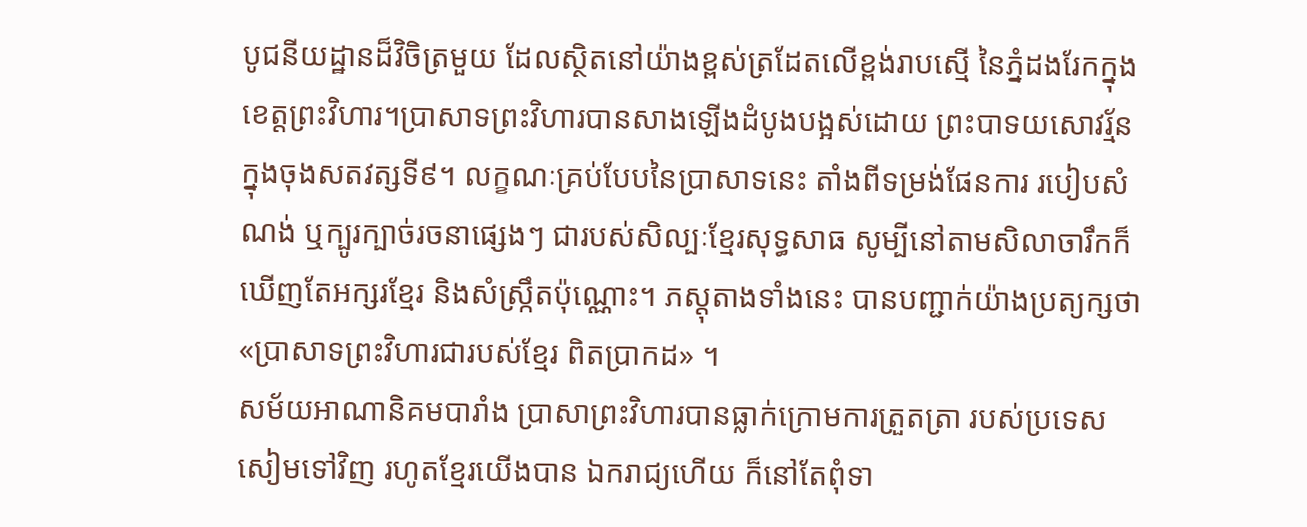បូជនីយដ្ឋានដ៏វិចិត្រមួយ ដែលស្ថិតនៅយ៉ាងខ្ពស់ត្រដែតលើខ្ពង់រាបស្មើ នៃភ្នំដងរែកក្នុងខេត្តព្រះវិហារ។ប្រាសាទព្រះវិហារបានសាងឡើងដំបូងបង្អស់ដោយ ព្រះបាទយសោវរ្ម័នក្នុងចុងសតវត្សទី៩។ លក្ខណៈគ្រប់បែបនៃប្រាសាទនេះ តាំងពីទម្រង់ផែនការ របៀបសំណង់ ឬក្បូរក្បាច់រចនាផ្សេងៗ ជារបស់សិល្បៈខ្មែរសុទ្ធសាធ សូម្បីនៅតាមសិលាចារឹកក៏ឃើញតែអក្សរខ្មែរ និងសំស្ក្រឹតប៉ុណ្ណោះ។ ភស្តុតាងទាំងនេះ បានបញ្ជាក់យ៉ាងប្រត្យក្សថា «ប្រាសាទព្រះវិហារជារបស់ខ្មែរ ពិតប្រាកដ» ។
សម័យអាណានិគមបារាំង ប្រាសាព្រះវិហារបានធ្លាក់ក្រោមការត្រួតត្រា របស់ប្រទេសសៀមទៅវិញ រហូតខ្មែរយើងបាន ឯករាជ្យហើយ ក៏នៅតែពុំទា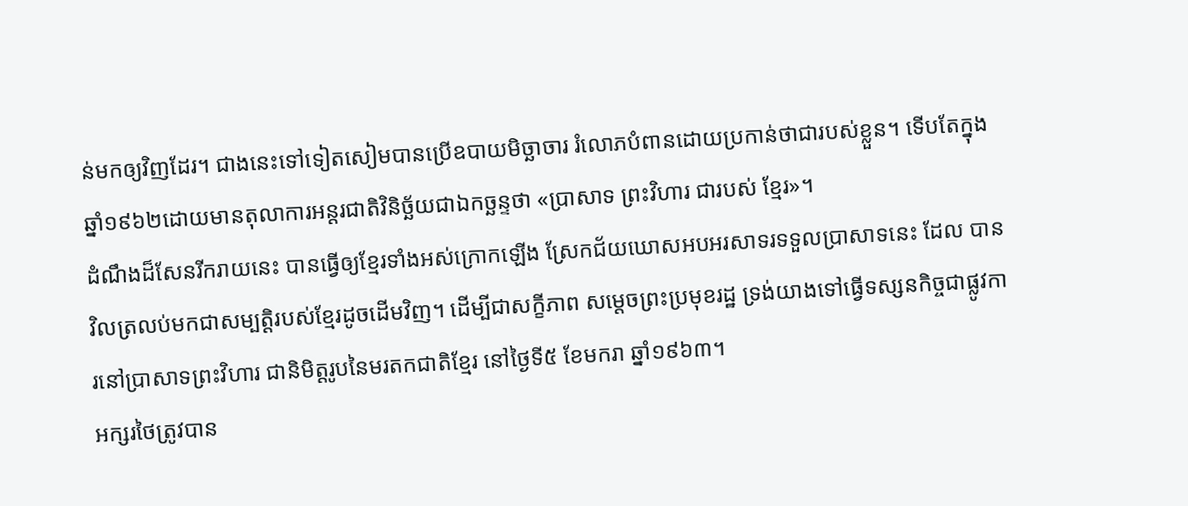ន់មកឲ្យវិញដែរ។ ជាងនេះទៅទៀតសៀមបានប្រើឧបាយមិច្ឆាចារ រំលោភបំពានដោយប្រកាន់ថាជារបស់ខ្លួន។ ទើបតែក្នុងឆ្នាំ១៩៦២ដោយមានតុលាការអន្តរជាតិវិនិច្ឆ័យជាឯកច្ឆន្ទថា «ប្រាសាទ ព្រះវិហារ ជារបស់ ខ្មែរ»។
ដំណឹងដ៏សែនរីករាយនេះ បានធ្វើឲ្យខ្មែរទាំងអស់ក្រោកឡើង ស្រែកជ័យឃោសអបអរសាទរទទួលប្រាសាទនេះ ដែល បាន វិលត្រលប់មកជាសម្បត្តិរបស់ខ្មែរដូចដើមវិញ។ ដើម្បីជាសក្ខីភាព សម្តេចព្រះប្រមុខរដ្ឋ ទ្រង់យាងទៅធ្វើទស្សនកិច្ចជាផ្លូវការនៅប្រាសាទព្រះវិហារ ជានិមិត្តរូបនៃមរតកជាតិខ្មែរ នៅថ្ងៃទី៥ ខែមករា ឆ្នាំ១៩៦៣។
អក្សរថៃត្រូវបាន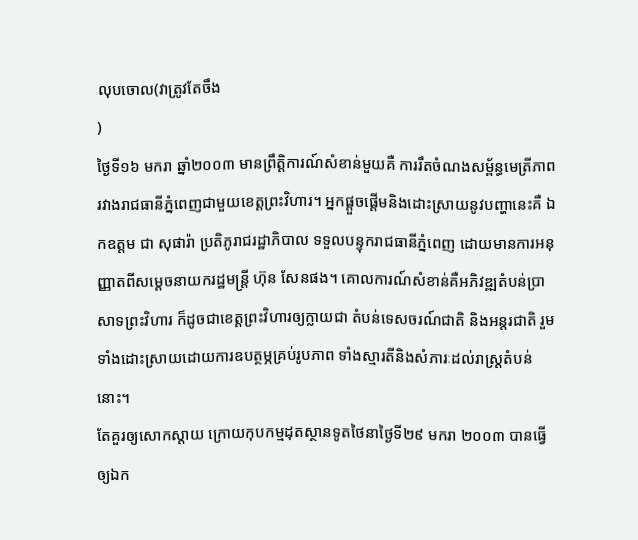លុបចោល(វាត្រូវតែចឹង
)
ថ្ងៃទី១៦ មករា ឆ្នាំ២០០៣ មានព្រឹត្តិការណ៍សំខាន់មួយគឺ ការរឹតចំណងសម្ព័ន្ធមេត្រីភាព រវាងរាជធានីភ្នំពេញជាមួយខេត្តព្រះវិហារ។ អ្នកផ្តួចផ្តើមនិងដោះស្រាយនូវបញ្ហានេះគឺ ឯកឧត្តម ជា សុផារ៉ា ប្រតិភូរាជរដ្ឋាភិបាល ទទួលបន្ទុករាជធានីភ្នំពេញ ដោយមានការអនុញ្ញាតពីសម្តេចនាយករដ្ឋមន្ត្រី ហ៊ុន សែនផង។ គោលការណ៍សំខាន់គឺអភិវឌ្ឍតំបន់ប្រាសាទព្រះវិហារ ក៏ដូចជាខេត្តព្រះវិហារឲ្យក្លាយជា តំបន់ទេសចរណ៍ជាតិ និងអន្តរជាតិ រួមទាំងដោះស្រាយដោយការឧបត្ថម្ភគ្រប់រូបភាព ទាំងស្មារតីនិងសំភារៈដល់រាស្ត្រតំបន់នោះ។
តែគួរឲ្យសោកស្តាយ ក្រោយកុបកម្មដុតស្ថានទូតថៃនាថ្ងៃទី២៩ មករា ២០០៣ បានធ្វើឲ្យឯក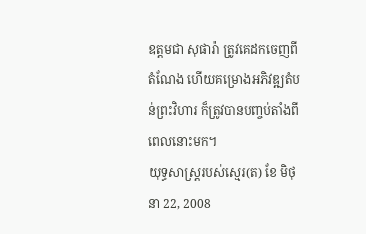ឧត្តមជា សុផារ៉ា ត្រូវគេដកចេញពីតំណែង ហើយគម្រោងអភិវឌ្ឍតំបន់ព្រះវិហារ ក៏ត្រូវបានបញ្ចប់តាំងពីពេលនោះមក។
យុទ្ធសាស្រ្តរបស់ស្មេរ(ត) ខែ មិថុនា 22, 2008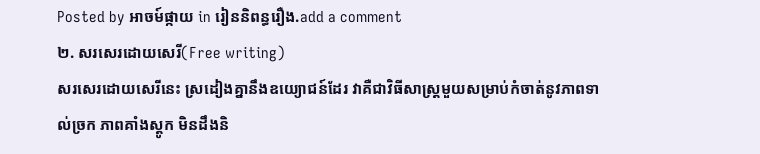Posted by អាចម៍ផ្កាយ in រៀននិពន្ធរឿង.add a comment
២. សរសេរដោយសេរី(Free writing)
សរសេរដោយសេរីនេះ ស្រដៀងគ្នានឹងឧយ្យោជន៍ដែរ វាគឺជាវិធីសាស្ត្រមួយសម្រាប់កំចាត់នូវភាពទាល់ច្រក ភាពគាំងស្តូក មិនដឹងនិ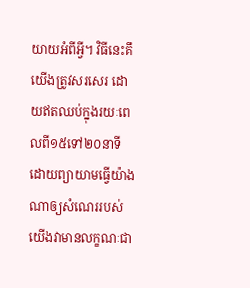យាយអំពីអ្វី។ វិធីនេះគឹយើងត្រូវសរសេរ ដោយឥតឈប់ក្នុងរយៈពេលពី១៥ទៅ២០នាទី ដោយព្យាយាមធ្វើយ៉ាងណាឲ្យសំណេររបស់យើងវាមានលក្ខណៈជា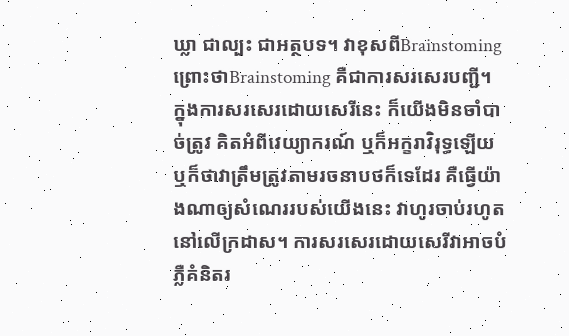ឃ្លា ជាល្បះ ជាអត្ថបទ។ វាខុសពីBrainstoming ព្រោះថាBrainstoming គឺជាការសរសេរបញ្ជី។ ក្នុងការសរសេរដោយសេរីនេះ ក៏យើងមិនចាំបាច់ត្រូវ គិតអំពីវេយ្យាករណ៍ ឬក៏អក្ខរាវិរុទ្ធឡើយ ឬក៏ថាវាត្រឹមត្រូវតាមរចនាបថក៏ទេដែរ គឺធ្វើយ៉ាងណាឲ្យសំណេររបស់យើងនេះ វាហូរចាប់រហូតនៅលើក្រដាស។ ការសរសេរដោយសេរីវាអាចបំភ្លឺគំនិតរ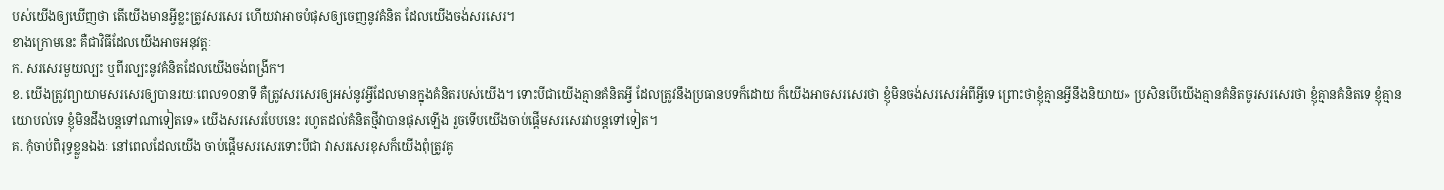បស់យើងឲ្យឃើញថា តើយើងមានអ្វីខ្លះត្រូវសរសេរ ហើយវាអាចបំផុសឲ្យចេញនូវគំនិត ដែលយើងចង់សរសេរ។
ខាងក្រោមនេះ គឺជាវិធីដែលយើងអាចអនុវត្តៈ
ក. សរសេរមួយល្បះ ឬពីរល្បះនូវគំនិតដែលយើងចង់ពង្រីក។
ខ. យើងត្រូវព្យាយាមសរសេរឲ្យបានរយៈពេល១០នាទី គឺត្រូវសរសេរឲ្យអស់នូវអ្វីដែលមានក្នុងគំនិតរបស់យើង។ ទោះបីជាយើងគ្មានគំនិតអ្វី ដែលត្រូវនឹងប្រធានបទក៏ដោយ ក៏យើងអាចសរសេរថា ខ្ញុំមិនចង់សរសេរអំពីអ្វីទេ ព្រោះថាខ្ញុំគ្មានអ្វីនឹងនិយាយ» ប្រសិនបើយើងគ្មានគំនិតចូរសរសេរថា ខ្ញុំគ្មានគំនិតទេ ខ្ញុំគ្មានយោបល់ទេ ខ្ញុំមិនដឹងបន្តទៅណាទៀតទេ» យើងសរសេរបែបនេះ រហូតដល់គំនិតថ្មីវាបានផុសឡើង រួចទើបយើងចាប់ផ្តើមសរសេរវាបន្តទៅទៀត។
គ. កុំចាប់ពិរុទ្ធខ្លួនឯងៈ នៅពេលដែលយើង ចាប់ផ្តើមសរសេរទោះបីជា វាសរសេរខុសក៏យើងពុំត្រូវគូ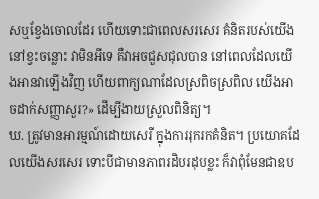សឬខ្វែងចោលដែរ ហើយទោះជាពេលសរសេរ គំនិតរបស់យើងនៅខ្វះចន្លោះ វាមិនអីទេ គឺវាអចជួសជុលបាន នៅពេលដែលយើងអានវាឡើងវិញ ហើយពាក្យណាដែលស្រពិចស្រពិល យើងអាចដាក់សញ្ញាសួរ?» ដើម្បីងាយស្រួលពិនិត្យ។
ឃ. ត្រូវមានអារម្មណ៍ដោយសេរី ក្នុងការរុករកគំនិត។ ប្រយោគដែលយើងសរសេរ ទោះបីជាមានភាពរដិបរដុបខ្លះ ក៏វាពុំមែនជាឧប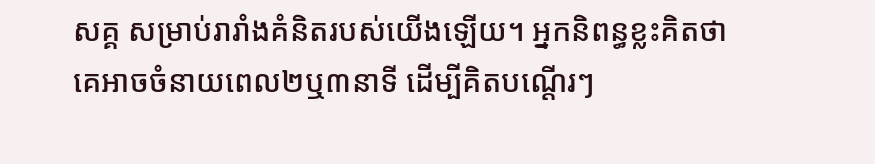សគ្គ សម្រាប់រារាំងគំនិតរបស់យើងឡើយ។ អ្នកនិពន្ធខ្លះគិតថា គេអាចចំនាយពេល២ឬ៣នាទី ដើម្បីគិតបណ្តើរៗ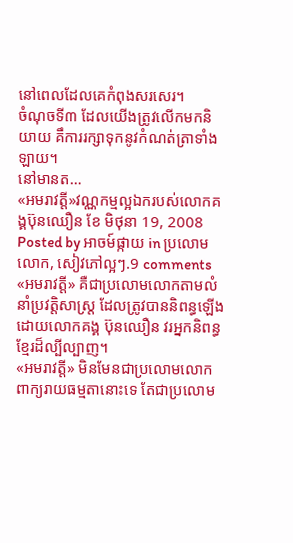នៅពេលដែលគេកំពុងសរសេរ។
ចំណុចទី៣ ដែលយើងត្រូវលើកមកនិយាយ គឹការរក្សាទុកនូវកំណត់ត្រាទាំងឡាយ។
នៅមានត…
«អមរាវត្តី»វណ្ណកម្មល្អឯករបស់លោកគង្គប៊ុនឈឿន ខែ មិថុនា 19, 2008
Posted by អាចម៍ផ្កាយ in ប្រលោមលោក, សៀវភៅល្អៗ.9 comments
«អមរាវត្តី» គឺជាប្រលោមលោកតាមលំនាំប្រវត្តិសាស្រ្ត ដែលត្រូវបាននិពន្ធឡើងដោយលោកគង្គ ប៊ុនឈឿន វរអ្នកនិពន្ធខ្មែរដ៏ល្បីល្បាញ។
«អមរាវត្តី» មិនមែនជាប្រលោមលោកពាក្យរាយធម្មតានោះទេ តែជាប្រលោម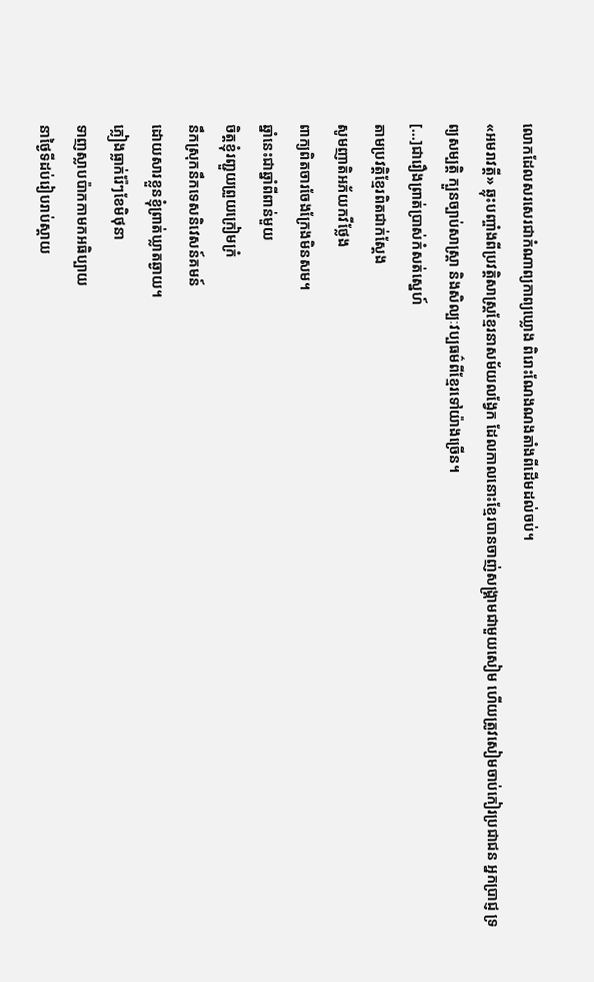លោកដែលសរសេរជាកំណាព្យកាព្យឃ្លោង ពិរោះណែងណងតាំងពីដើមដល់ចប់។
«អមរាវត្តី» ឆ្លុះបញ្ចាំងពីប្រវត្តិសាស្ត្រខ្មែរនាសម័យលង្វែក ដែលកាលនោះខ្មែរបានចាញ់សង្គ្រាមជាមួយសៀម ហើយត្រូវសៀមចាប់កៀរប្រជាជន អ្នកប្រាជ្ញ ទ្រព្យសម្បត្តិ ក្បួនច្បាប់សាស្ត្រា និងសិល្បៈវប្បធម៌ពីខ្មែរទៅយ៉ាងច្រើន។
[...]ជារឿងព្រាត់ប្រាស់កំសត់ស្នេហ៍
តាមប្រវត្តិខ្មែរពិតជាក់ស្តែង
សូមញាតិអភ័យកវីថ្លែង
ពាក្យពិតចារចែងក្រែងមិនសម។
ឆ្នាំនេះជាឆ្នាំពីពាន់មួយ
ចិត្តខ្ញុំរញ្ជួយព្រួយក្រៀមក្រំ
នឹកស្រុកនឹកទេសនិវេសន៍គមន៍
ដោយសារខ្លួនខ្ញុំព្រាត់ឃ្លាតឆ្ងាយ។
ភ្លៀងធ្លាក់រ៉ែៗខែមិថុនា
ទាញស្លាបប៉ាកកាមកអធិប្បាយ
នាថ្ងៃទីដប់រៀបរាប់ស្តាយ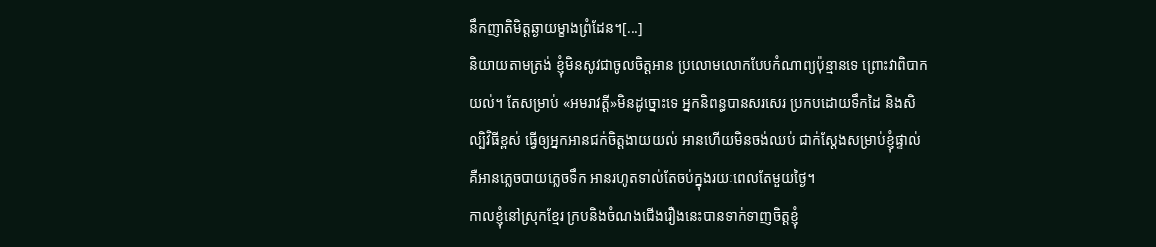នឹកញាតិមិត្តឆ្ងាយម្ខាងព្រំដែន។[...]
និយាយតាមត្រង់ ខ្ញុំមិនសូវជាចូលចិត្តអាន ប្រលោមលោកបែបកំណាព្យប៉ុន្មានទេ ព្រោះវាពិបាកយល់។ តែសម្រាប់ «អមរាវត្តី»មិនដូច្នោះទេ អ្នកនិពន្ធបានសរសេរ ប្រកបដោយទឹកដៃ និងសិល្បិវិធីខ្ពស់ ធ្វើឲ្យអ្នកអានជក់ចិត្តងាយយល់ អានហើយមិនចង់ឈប់ ជាក់ស្តែងសម្រាប់ខ្ញុំផ្ទាល់ គឺអានភ្លេចបាយភ្លេចទឹក អានរហូតទាល់តែចប់ក្នុងរយៈពេលតែមួយថ្ងៃ។
កាលខ្ញុំនៅស្រុកខ្មែរ ក្របនិងចំណងជើងរឿងនេះបានទាក់ទាញចិត្តខ្ញុំ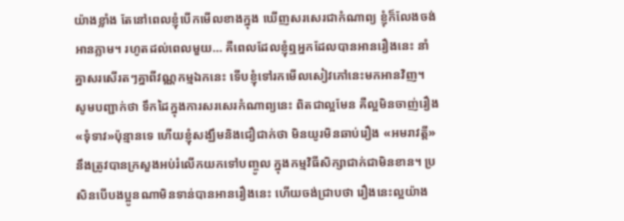យ៉ាងខ្លាំង តែនៅពេលខ្ញុំបើកមើលខាងក្នុង ឃើញសរសេរជាកំណាព្យ ខ្ញុំក៏លែងចង់អានភ្លាម។ រហូតដល់ពេលមួយ… គឺពេលដែលខ្ញុំឮអ្នកដែលបានអានរឿងនេះ នាំគ្នាសរសើរតៗគ្នាពីវណ្ណកម្មឯកនេះ ទើបខ្ញុំទៅរកមើលសៀវភៅនេះមកអានវិញ។
សូមបញ្ជាក់ថា ទឹកដៃក្នុងការសរសេរកំណាព្យនេះ ពិតជាល្អមែន គឺល្អមិនចាញ់រឿង «ទុំទាវ»ប៉ុន្មានទេ ហើយខ្ញុំសង្ឃឹមនិងជឿជាក់ថា មិនយូរមិនឆាប់រឿង «អមរាវត្តី» នឹងត្រូវបានក្រសួងអប់រំលើកយកទៅបញ្ចូល ក្នុងកម្មវិធីសិក្សាជាក់ជាមិនខាន។ ប្រសិនបើបងប្អូនណាមិនទាន់បានអានរឿងនេះ ហើយចង់ជ្រាបថា រឿងនេះល្អយ៉ាង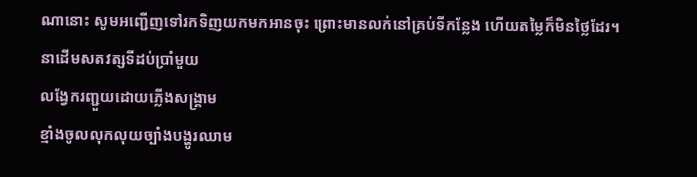ណានោះ សូមអញ្ជើញទៅរកទិញយកមកអានចុះ ព្រោះមានលក់នៅគ្រប់ទីកន្លែង ហើយតម្លៃក៏មិនថ្លៃដែរ។
នាដើមសតវត្សទីដប់ប្រាំមួយ
លង្វែករញ្ជួយដោយភ្លើងសង្គ្រាម
ខ្មាំងចូលលុកលុយច្បាំងបង្ហូរឈាម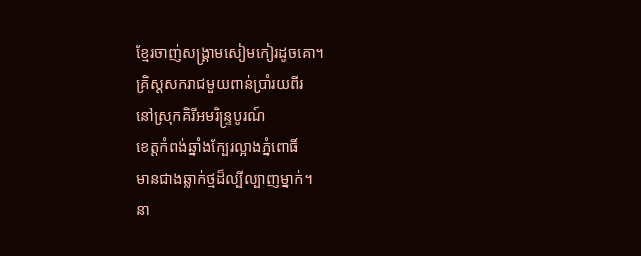ខ្មែរចាញ់សង្គ្រាមសៀមកៀរដូចគោ។
គ្រិស្តសករាជមួយពាន់ប្រាំរយពីរ
នៅស្រុកគិរីអមរិន្ទ្របូរណ៍
ខេត្តកំពង់ឆ្នាំងក្បែរល្អាងភ្នំពោធិ៍
មានជាងឆ្លាក់ថ្មដ៏ល្បីល្បាញម្នាក់។
នា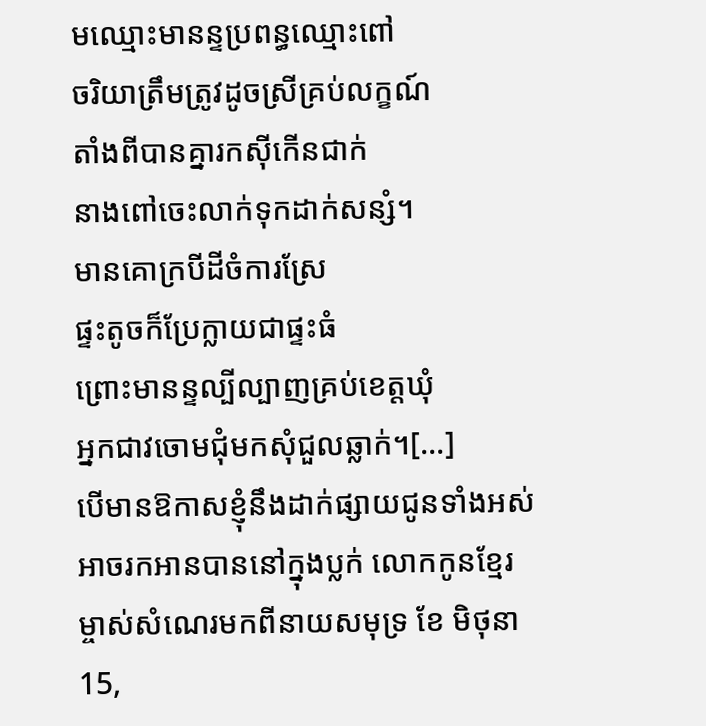មឈ្មោះមានន្ទប្រពន្ធឈ្មោះពៅ
ចរិយាត្រឹមត្រូវដូចស្រីគ្រប់លក្ខណ៍
តាំងពីបានគ្នារកស៊ីកើនជាក់
នាងពៅចេះលាក់ទុកដាក់សន្សំ។
មានគោក្របីដីចំការស្រែ
ផ្ទះតូចក៏ប្រែក្លាយជាផ្ទះធំ
ព្រោះមានន្ទល្បីល្បាញគ្រប់ខេត្តឃុំ
អ្នកជាវចោមជុំមកសុំជួលឆ្លាក់។[...]
បើមានឱកាសខ្ញុំនឹងដាក់ផ្សាយជូនទាំងអស់
អាចរកអានបាននៅក្នុងប្លក់ លោកកូនខ្មែរ
ម្ចាស់សំណេរមកពីនាយសមុទ្រ ខែ មិថុនា 15,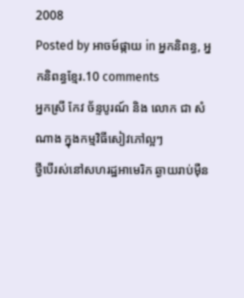2008
Posted by អាចម៍ផ្កាយ in អ្នកនិពន្ធ, អ្នកនិពន្ធខ្មែរ.10 comments
អ្នកស្រី កែវ ច័ន្ទបូរណ៍ និង លោក ជា សំណាង ក្នុងកម្មវិធីសៀវភៅល្អៗ
ថ្វីបើរស់នៅសហរដ្ឋអាមេរិក ឆ្ងាយរាប់ម៉ឺន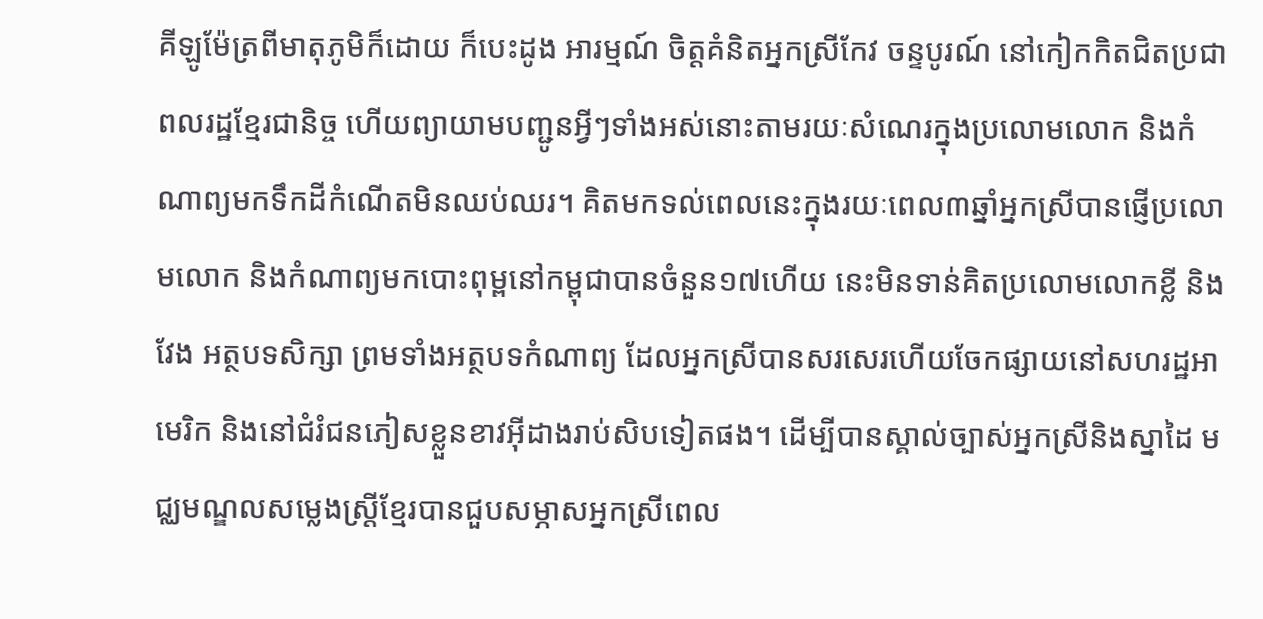គីឡូម៉ែត្រពីមាតុភូមិក៏ដោយ ក៏បេះដូង អារម្មណ៍ ចិត្តគំនិតអ្នកស្រីកែវ ចន្ទបូរណ៍ នៅកៀកកិតជិតប្រជាពលរដ្ឋខ្មែរជានិច្ច ហើយព្យាយាមបញ្ជូនអ្វីៗទាំងអស់នោះតាមរយៈសំណេរក្នុងប្រលោមលោក និងកំណាព្យមកទឹកដីកំណើតមិនឈប់ឈរ។ គិតមកទល់ពេលនេះក្នុងរយៈពេល៣ឆ្នាំអ្នកស្រីបានផ្ញើប្រលោមលោក និងកំណាព្យមកបោះពុម្ពនៅកម្ពុជាបានចំនួន១៧ហើយ នេះមិនទាន់គិតប្រលោមលោកខ្លី និងវែង អត្ថបទសិក្សា ព្រមទាំងអត្ថបទកំណាព្យ ដែលអ្នកស្រីបានសរសេរហើយចែកផ្សាយនៅសហរដ្ឋអាមេរិក និងនៅជំរំជនភៀសខ្លួនខាវអ៊ីដាងរាប់សិបទៀតផង។ ដើម្បីបានស្គាល់ច្បាស់អ្នកស្រីនិងស្នាដៃ មជ្ឈមណ្ឌលសម្លេងស្ត្រីខ្មែរបានជួបសម្ភាសអ្នកស្រីពេល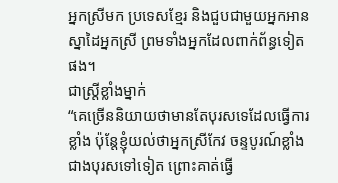អ្នកស្រីមក ប្រទេសខ្មែរ និងជួបជាមួយអ្នកអានស្នាដៃអ្នកស្រី ព្រមទាំងអ្នកដែលពាក់ព័ន្ធទៀតផង។
ជាស្ត្រីខ្លាំងម្នាក់
“គេច្រើននិយាយថាមានតែបុរសទេដែលធ្វើការខ្លាំង ប៉ុន្តែខ្ញុំយល់ថាអ្នកស្រីកែវ ចន្ទបូរណ៍ខ្លាំងជាងបុរសទៅទៀត ព្រោះគាត់ធ្វើ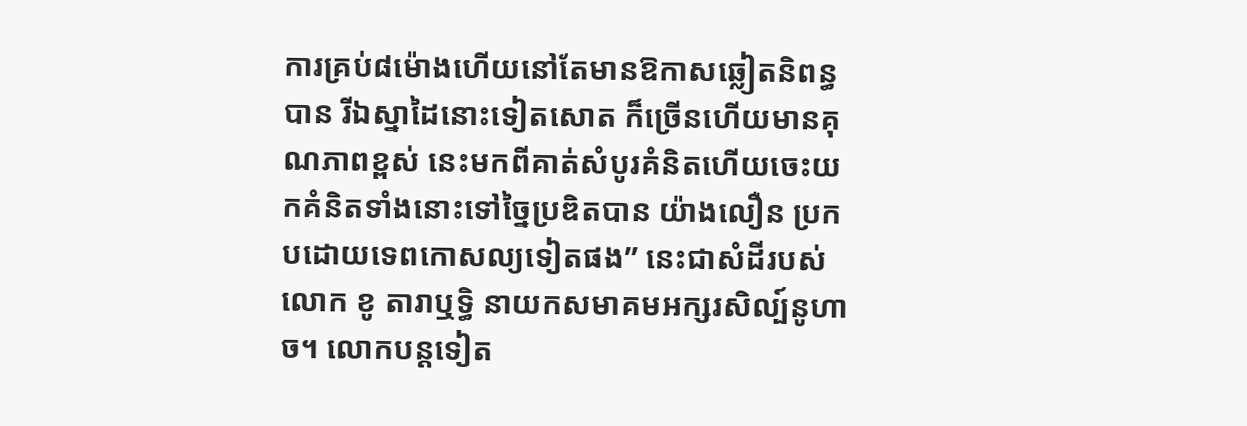ការគ្រប់៨ម៉ោងហើយនៅតែមានឱកាសឆ្លៀតនិពន្ធបាន រីឯស្នាដៃនោះទៀតសោត ក៏ច្រើនហើយមានគុណភាពខ្ពស់ នេះមកពីគាត់សំបូរគំនិតហើយចេះយកគំនិតទាំងនោះទៅច្នៃប្រឌិតបាន យ៉ាងលឿន ប្រកបដោយទេពកោសល្យទៀតផង” នេះជាសំដីរបស់លោក ខូ តារាឬទ្ធិ នាយកសមាគមអក្សរសិល្ប៍នូហាច។ លោកបន្តទៀត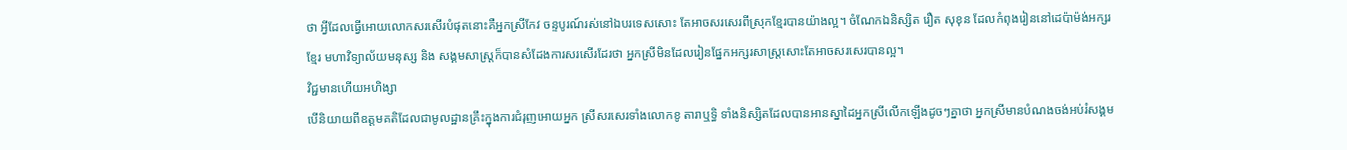ថា អ្វីដែលធ្វើអោយលោកសរសើរបំផុតនោះគឺអ្នកស្រីកែវ ចន្ទបូរណ៍រស់នៅឯបរទេសសោះ តែអាចសរសេរពីស្រុកខ្មែរបានយ៉ាងល្អ។ ចំណែកឯនិស្សិត រឿត សុខុន ដែលកំពុងរៀននៅដេប៉ាម៉ង់អក្សរខ្មែរ មហាវិទ្យាល័យមនុស្ស និង សង្គមសាស្ត្រក៏បានសំដែងការសរសើរដែរថា អ្នកស្រីមិនដែលរៀនផ្នែកអក្សរសាស្ត្រសោះតែអាចសរសេរបានល្អ។
វិជ្ជមានហើយអហិង្សា
បើនិយាយពីឧត្ដមគតិដែលជាមូលដ្ឋានគ្រឹះក្នុងការជំរុញអោយអ្នក ស្រីសរសេរទាំងលោកខូ តារាឬទ្ធិ ទាំងនិស្សិតដែលបានអានស្នាដៃអ្នកស្រីលើកឡើងដូចៗគ្នាថា អ្នកស្រីមានបំណងចង់អប់រំសង្គម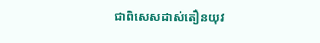ជាពិសេសដាស់តឿនយុវ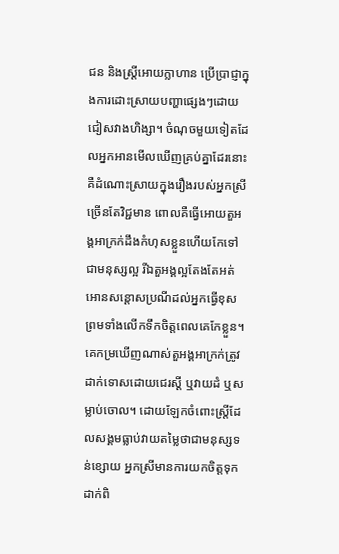ជន និងស្ត្រីអោយក្លាហាន ប្រើប្រាជ្ញាក្នុងការដោះស្រាយបញ្ហាផ្សេងៗដោយជៀសវាងហិង្សា។ ចំណុចមួយទៀតដែលអ្នកអានមើលឃើញគ្រប់គ្នាដែរនោះ គឺដំណោះស្រាយក្នុងរឿងរបស់អ្នកស្រីច្រើនតែវិជ្ជមាន ពោលគឺធ្វើអោយតួអង្គអាក្រក់ដឹងកំហុសខ្លួនហើយកែទៅជាមនុស្សល្អ រីឯតួអង្គល្អតែងតែអត់អោនសន្ដោសប្រណីដល់អ្នកធ្វើខុស ព្រមទាំងលើកទឹកចិត្តពេលគេកែខ្លួន។ គេកម្រឃើញណាស់តួអង្គអាក្រក់ត្រូវដាក់ទោសដោយជេរស្ដី ឬវាយដំ ឬសម្លាប់ចោល។ ដោយឡែកចំពោះស្ត្រីដែលសង្គមធ្លាប់វាយតម្លៃថាជាមនុស្សទន់ខ្សោយ អ្នកស្រីមានការយកចិត្តទុកដាក់ពិ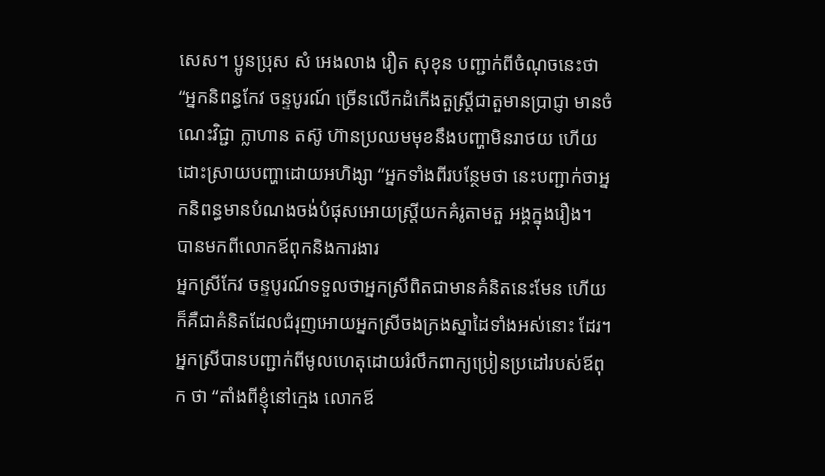សេស។ ប្អូនប្រុស សំ អេងលាង រឿត សុខុន បញ្ជាក់ពីចំណុចនេះថា “អ្នកនិពន្ធកែវ ចន្ទបូរណ៍ ច្រើនលើកដំកើងតួស្ត្រីជាតួមានប្រាជ្ញា មានចំណេះវិជ្ជា ក្លាហាន តស៊ូ ហ៊ានប្រឈមមុខនឹងបញ្ហាមិនរាថយ ហើយដោះស្រាយបញ្ហាដោយអហិង្សា “អ្នកទាំងពីរបន្ថែមថា នេះបញ្ជាក់ថាអ្នកនិពន្ធមានបំណងចង់បំផុសអោយស្ត្រីយកគំរូតាមតួ អង្គក្នុងរឿង។
បានមកពីលោកឪពុកនិងការងារ
អ្នកស្រីកែវ ចន្ទបូរណ៍ទទួលថាអ្នកស្រីពិតជាមានគំនិតនេះមែន ហើយក៏គឺជាគំនិតដែលជំរុញអោយអ្នកស្រីចងក្រងស្នាដៃទាំងអស់នោះ ដែរ។ អ្នកស្រីបានបញ្ជាក់ពីមូលហេតុដោយរំលឹកពាក្យប្រៀនប្រដៅរបស់ឪពុក ថា “តាំងពីខ្ញុំនៅក្មេង លោកឪ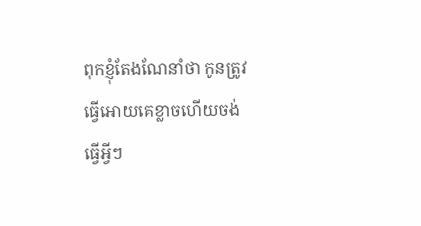ពុកខ្ញុំតែងណែនាំថា កូនត្រូវធ្វើអោយគេខ្លាចហើយចង់ធ្វើអ្វីៗ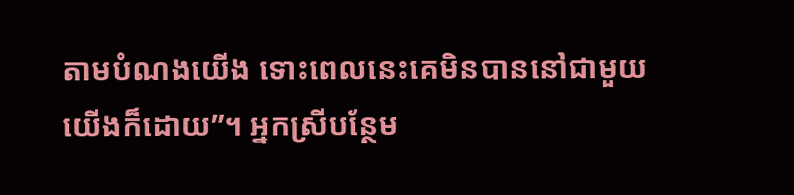តាមបំណងយើង ទោះពេលនេះគេមិនបាននៅជាមួយយើងក៏ដោយ”។ អ្នកស្រីបន្ថែម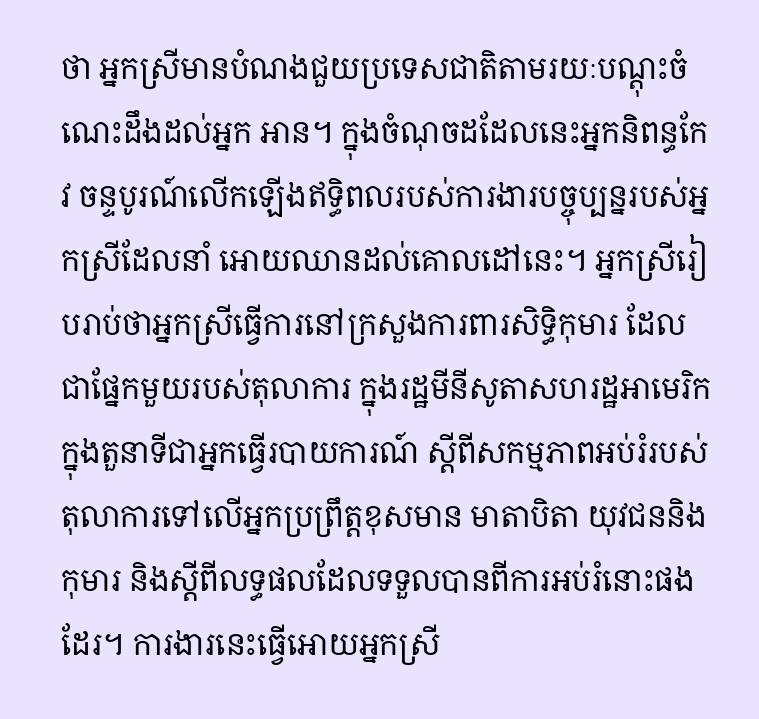ថា អ្នកស្រីមានបំណងជួយប្រទេសជាតិតាមរយៈបណ្ដុះចំណេះដឹងដល់អ្នក អាន។ ក្នុងចំណុចដដែលនេះអ្នកនិពន្ធកែវ ចន្ទបូរណ៍លើកឡើងឥទ្ធិពលរបស់ការងារបច្ចុប្បន្នរបស់អ្នកស្រីដែលនាំ អោយឈានដល់គោលដៅនេះ។ អ្នកស្រីរៀបរាប់ថាអ្នកស្រីធ្វើការនៅក្រសួងការពារសិទ្ធិកុមារ ដែលជាផ្នែកមួយរបស់តុលាការ ក្នុងរដ្ឋមីនីសូតាសហរដ្ឋអាមេរិកក្នុងតួនាទីជាអ្នកធ្វើរបាយការណ៍ ស្ដីពីសកម្មភាពអប់រំរបស់តុលាការទៅលើអ្នកប្រព្រឹត្តខុសមាន មាតាបិតា យុវជននិងកុមារ និងស្ដីពីលទ្ធផលដែលទទួលបានពីការអប់រំនោះផងដែរ។ ការងារនេះធ្វើអោយអ្នកស្រី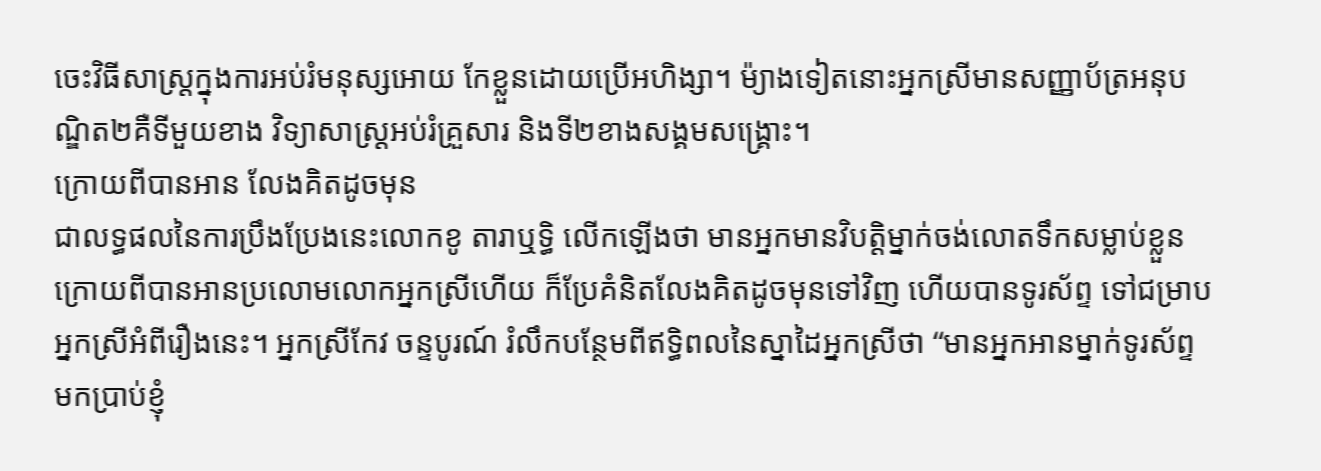ចេះវិធីសាស្ត្រក្នុងការអប់រំមនុស្សអោយ កែខ្លួនដោយប្រើអហិង្សា។ ម៉្យាងទៀតនោះអ្នកស្រីមានសញ្ញាប័ត្រអនុបណ្ឌិត២គឺទីមួយខាង វិទ្យាសាស្ត្រអប់រំគ្រួសារ និងទី២ខាងសង្គមសង្គ្រោះ។
ក្រោយពីបានអាន លែងគិតដូចមុន
ជាលទ្ធផលនៃការប្រឹងប្រែងនេះលោកខូ តារាឬទ្ធិ លើកឡើងថា មានអ្នកមានវិបត្តិម្នាក់ចង់លោតទឹកសម្លាប់ខ្លួន ក្រោយពីបានអានប្រលោមលោកអ្នកស្រីហើយ ក៏ប្រែគំនិតលែងគិតដូចមុនទៅវិញ ហើយបានទូរស័ព្ទ ទៅជម្រាបអ្នកស្រីអំពីរឿងនេះ។ អ្នកស្រីកែវ ចន្ទបូរណ៍ រំលឹកបន្ថែមពីឥទ្ធិពលនៃស្នាដៃអ្នកស្រីថា “មានអ្នកអានម្នាក់ទូរស័ព្ទមកប្រាប់ខ្ញុំ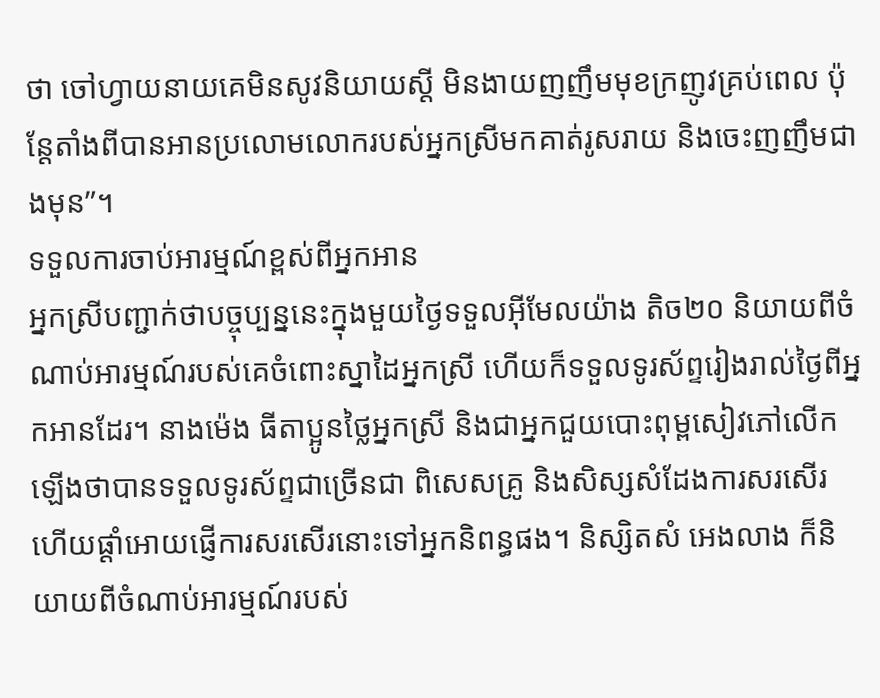ថា ចៅហ្វាយនាយគេមិនសូវនិយាយស្ដី មិនងាយញញឹមមុខក្រញូវគ្រប់ពេល ប៉ុន្តែតាំងពីបានអានប្រលោមលោករបស់អ្នកស្រីមកគាត់រូសរាយ និងចេះញញឹមជាងមុន”។
ទទួលការចាប់អារម្មណ៍ខ្ពស់ពីអ្នកអាន
អ្នកស្រីបញ្ជាក់ថាបច្ចុប្បន្ននេះក្នុងមួយថ្ងៃទទួលអ៊ីមែលយ៉ាង តិច២០ និយាយពីចំណាប់អារម្មណ៍របស់គេចំពោះស្នាដៃអ្នកស្រី ហើយក៏ទទួលទូរស័ព្ទរៀងរាល់ថ្ងៃពីអ្នកអានដែរ។ នាងម៉េង ធីតាប្អូនថ្លៃអ្នកស្រី និងជាអ្នកជួយបោះពុម្ពសៀវភៅលើកឡើងថាបានទទួលទូរស័ព្ទជាច្រើនជា ពិសេសគ្រូ និងសិស្សសំដែងការសរសើរ ហើយផ្ដាំអោយផ្ញើការសរសើរនោះទៅអ្នកនិពន្ធផង។ និស្សិតសំ អេងលាង ក៏និយាយពីចំណាប់អារម្មណ៍របស់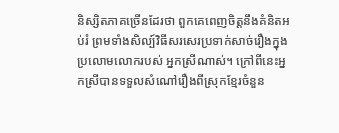និស្សិតភាគច្រើនដែរថា ពួកគេពេញចិត្តនឹងគំនិតអប់រំ ព្រមទាំងសិល្ប៍វិធីសរសេរប្រទាក់សាច់រឿងក្នុងប្រលោមលោករបស់ អ្នកស្រីណាស់។ ក្រៅពីនេះអ្នកស្រីបានទទួលសំណៅរឿងពីស្រុកខ្មែរចំនួន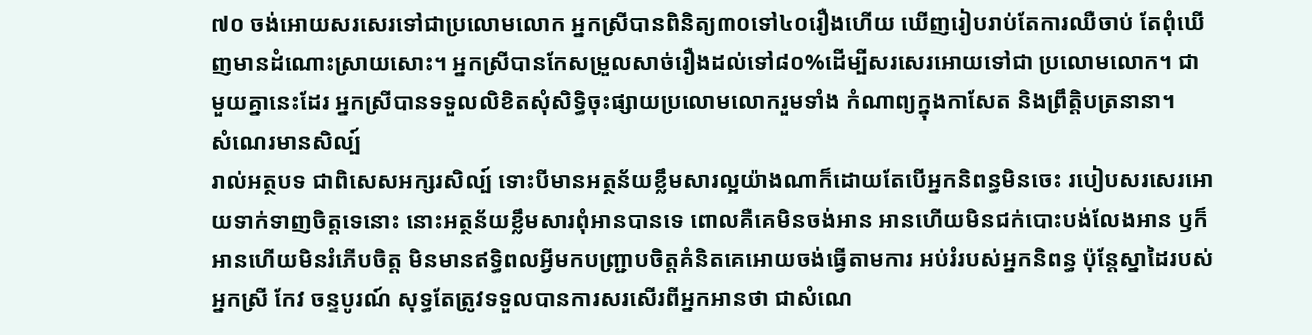៧០ ចង់អោយសរសេរទៅជាប្រលោមលោក អ្នកស្រីបានពិនិត្យ៣០ទៅ៤០រឿងហើយ ឃើញរៀបរាប់តែការឈឺចាប់ តែពុំឃើញមានដំណោះស្រាយសោះ។ អ្នកស្រីបានកែសម្រួលសាច់រឿងដល់ទៅ៨០%ដើម្បីសរសេរអោយទៅជា ប្រលោមលោក។ ជាមួយគ្នានេះដែរ អ្នកស្រីបានទទួលលិខិតសុំសិទ្ធិចុះផ្សាយប្រលោមលោករួមទាំង កំណាព្យក្នុងកាសែត និងព្រឹត្តិបត្រនានា។
សំណេរមានសិល្ប៍
រាល់អត្ថបទ ជាពិសេសអក្សរសិល្ប៍ ទោះបីមានអត្ថន័យខ្លឹមសារល្អយ៉ាងណាក៏ដោយតែបើអ្នកនិពន្ធមិនចេះ របៀបសរសេរអោយទាក់ទាញចិត្តទេនោះ នោះអត្ថន័យខ្លឹមសារពុំអានបានទេ ពោលគឺគេមិនចង់អាន អានហើយមិនជក់បោះបង់លែងអាន ឫក៏អានហើយមិនរំភើបចិត្ត មិនមានឥទ្ធិពលអ្វីមកបញ្ជ្រាបចិត្តគំនិតគេអោយចង់ធ្វើតាមការ អប់រំរបស់អ្នកនិពន្ធ ប៉ុន្តែស្នាដៃរបស់អ្នកស្រី កែវ ចន្ទបូរណ៍ សុទ្ធតែត្រូវទទួលបានការសរសើរពីអ្នកអានថា ជាសំណេ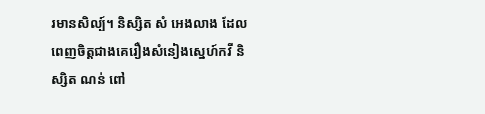រមានសិល្ប៍។ និស្សិត សំ អេងលាង ដែលពេញចិត្តជាងគេរឿងសំនៀងស្នេហ៍កវី និស្សិត ណន់ ពៅ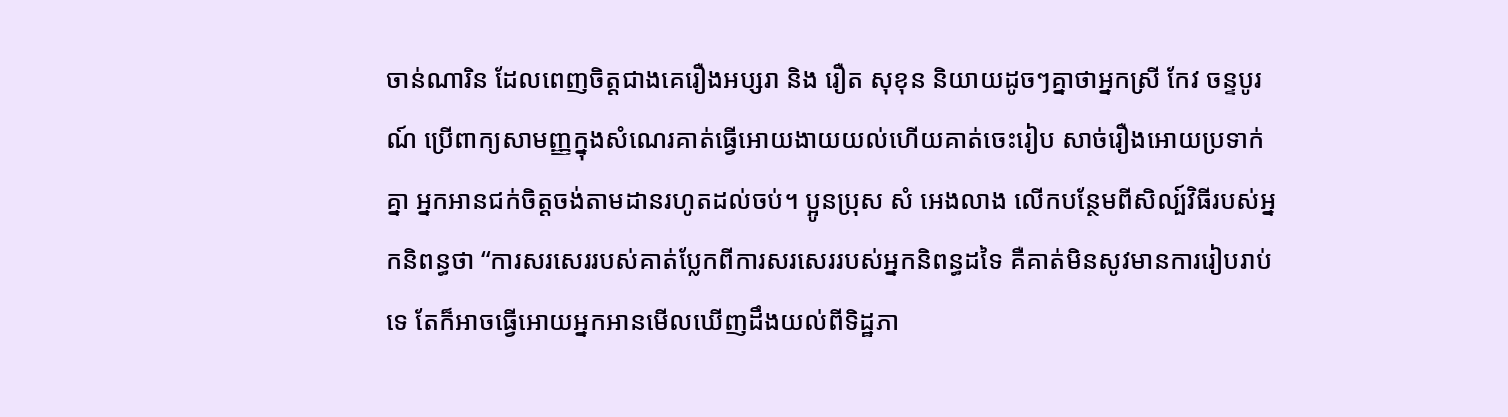ចាន់ណារិន ដែលពេញចិត្តជាងគេរឿងអប្សរា និង រឿត សុខុន និយាយដូចៗគ្នាថាអ្នកស្រី កែវ ចន្ទបូរណ៍ ប្រើពាក្យសាមញ្ញក្នុងសំណេរគាត់ធ្វើអោយងាយយល់ហើយគាត់ចេះរៀប សាច់រឿងអោយប្រទាក់គ្នា អ្នកអានជក់ចិត្តចង់តាមដានរហូតដល់ចប់។ ប្អូនប្រុស សំ អេងលាង លើកបន្ថែមពីសិល្ប៍វិធីរបស់អ្នកនិពន្ធថា “ការសរសេររបស់គាត់ប្លែកពីការសរសេររបស់អ្នកនិពន្ធដទៃ គឺគាត់មិនសូវមានការរៀបរាប់ទេ តែក៏អាចធ្វើអោយអ្នកអានមើលឃើញដឹងយល់ពីទិដ្ឋភា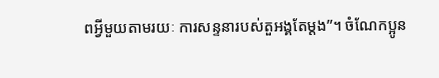ពអ្វីមួយតាមរយៈ ការសន្ទនារបស់តួអង្គតែម្ដង”។ ចំណែកប្អូន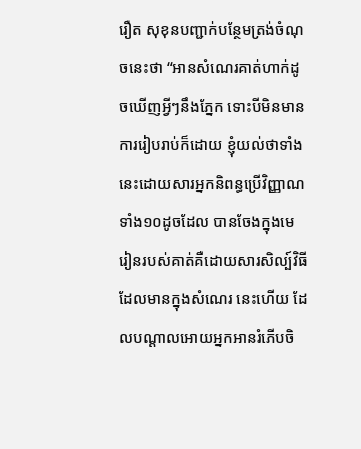រឿត សុខុនបញ្ជាក់បន្ថែមត្រង់ចំណុចនេះថា “អានសំណេរគាត់ហាក់ដូចឃើញអ្វីៗនឹងភ្នែក ទោះបីមិនមានការរៀបរាប់ក៏ដោយ ខ្ញុំយល់ថាទាំងនេះដោយសារអ្នកនិពន្ធប្រើវិញ្ញាណទាំង១០ដូចដែល បានចែងក្នុងមេរៀនរបស់គាត់គឺដោយសារសិល្ប៍វិធីដែលមានក្នុងសំណេរ នេះហើយ ដែលបណ្ដាលអោយអ្នកអានរំភើបចិ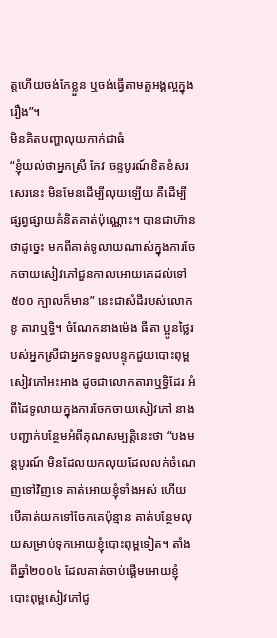ត្តហើយចង់កែខ្លួន ឬចង់ធ្វើតាមតួអង្គល្អក្នុងរឿង”។
មិនគិតបញ្ហាលុយកាក់ជាធំ
“ខ្ញុំយល់ថាអ្នកស្រី កែវ ចន្ទបូរណ៍ខិតខំសរសេរនេះ មិនមែនដើម្បីលុយឡើយ គឺដើម្បីផ្សព្វផ្សាយគំនិតគាត់ប៉ុណ្ណោះ។ បានជាហ៊ានថាដូច្នេះ មកពីគាត់ទូលាយណាស់ក្នុងការចែកចាយសៀវភៅជួនកាលអោយគេដល់ទៅ៥០០ ក្បាលក៏មាន” នេះជាសំដីរបស់លោក ខូ តារាឬទ្ធិ។ ចំណែកនាងម៉េង ធីតា ប្អូនថ្លៃរបស់អ្នកស្រីជាអ្នកទទួលបន្ទុកជួយបោះពុម្ពសៀវភៅអះអាង ដូចជាលោកតារាឬទ្ធិដែរ អំពីដៃទូលាយក្នុងការចែកចាយសៀវភៅ នាងបញ្ជាក់បន្ថែមអំពីគុណសម្បត្តិនេះថា “បងមន្តបូរណ៍ មិនដែលយកលុយដែលលក់ចំណេញទៅវិញទេ គាត់អោយខ្ញុំទាំងអស់ ហើយបើគាត់យកទៅចែកគេប៉ុន្មាន គាត់បន្ថែមលុយសម្រាប់ទុកអោយខ្ញុំបោះពុម្ពទៀត។ តាំងពីឆ្នាំ២០០៤ ដែលគាត់ចាប់ផ្ដើមអោយខ្ញុំបោះពុម្ពសៀវភៅជូ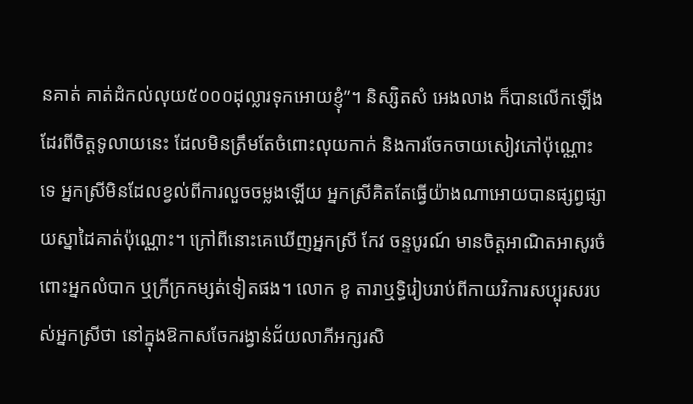នគាត់ គាត់ដំកល់លុយ៥០០០ដុល្លារទុកអោយខ្ញុំ”។ និស្សិតសំ អេងលាង ក៏បានលើកឡើងដែរពីចិត្តទូលាយនេះ ដែលមិនត្រឹមតែចំពោះលុយកាក់ និងការចែកចាយសៀវភៅប៉ុណ្ណោះទេ អ្នកស្រីមិនដែលខ្វល់ពីការលួចចម្លងឡើយ អ្នកស្រីគិតតែធ្វើយ៉ាងណាអោយបានផ្សព្វផ្សាយស្នាដៃគាត់ប៉ុណ្ណោះ។ ក្រៅពីនោះគេឃើញអ្នកស្រី កែវ ចន្ទបូរណ៍ មានចិត្តអាណិតអាសូរចំពោះអ្នកលំបាក ឬក្រីក្រកម្សត់ទៀតផង។ លោក ខូ តារាឬទ្ធិរៀបរាប់ពីកាយវិការសប្បុរសរបស់អ្នកស្រីថា នៅក្នុងឱកាសចែករង្វាន់ជ័យលាភីអក្សរសិ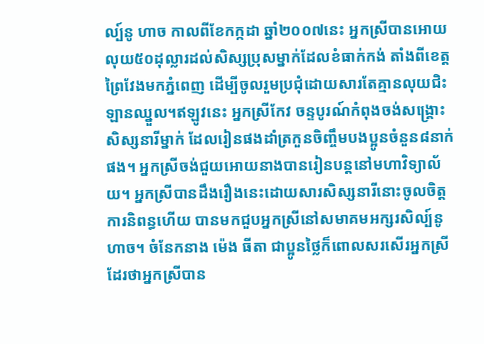ល្ប៍នូ ហាច កាលពីខែកក្កដា ឆ្នាំ២០០៧នេះ អ្នកស្រីបានអោយលុយ៥០ដុល្លារដល់សិស្សប្រុសម្នាក់ដែលខំធាក់កង់ តាំងពីខេត្តព្រៃវែងមកភ្នំពេញ ដើម្បីចូលរួមប្រជុំដោយសារតែគ្មានលុយជិះឡានឈ្នួល។ឥឡូវនេះ អ្នកស្រីកែវ ចន្ទបូរណ៍កំពុងចង់សង្គ្រោះសិស្សនារីម្នាក់ ដែលរៀនផងដាំត្រកួនចិញ្ចឹមបងប្អូនចំនួន៨នាក់ផង។ អ្នកស្រីចង់ជួយអោយនាងបានរៀនបន្តនៅមហាវិទ្យាល័យ។ អ្នកស្រីបានដឹងរឿងនេះដោយសារសិស្សនារីនោះចូលចិត្តការនិពន្ធហើយ បានមកជួបអ្នកស្រីនៅសមាគមអក្សរសិល្ប៍នូ ហាច។ ចំនែកនាង ម៉េង ធីតា ជាប្អូនថ្លៃក៏ពោលសរសើរអ្នកស្រីដែរថាអ្នកស្រីបាន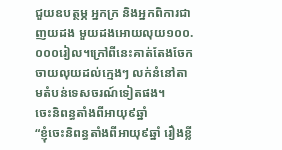ជួយឧបត្ថម្ភ អ្នកក្រ និងអ្នកពិការជាញយដង មួយដងអោយលុយ១០០.០០០រៀល។ក្រៅពីនេះគាត់តែងចែកចាយលុយដល់ក្មេងៗ លក់នំនៅតាមតំបន់ទេសចរណ៍ទៀតផង។
ចេះនិពន្ធតាំងពីអាយុ៩ឆ្នាំ
“ខ្ញុំចេះនិពន្ធតាំងពីអាយុ៩ឆ្នាំ រឿងខ្លី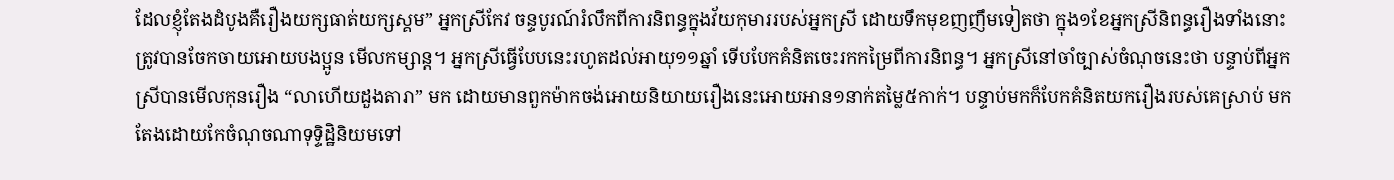ដែលខ្ញុំតែងដំបូងគឺរឿងយក្សធាត់យក្សស្គម” អ្នកស្រីកែវ ចន្ទបូរណ៍រំលឹកពីការនិពន្ធក្នុងវ័យកុមាររបស់អ្នកស្រី ដោយទឹកមុខញញឹមទៀតថា ក្នុង១ខែអ្នកស្រីនិពន្ធរឿងទាំងនោះត្រូវបានចែកចាយអោយបងប្អូន មើលកម្សាន្ត។ អ្នកស្រីធ្វើបែបនេះរហូតដល់អាយុ១១ឆ្នាំ ទើបបែកគំនិតចេះរកកម្រៃពីការនិពន្ធ។ អ្នកស្រីនៅចាំច្បាស់ចំណុចនេះថា បន្ទាប់ពីអ្នកស្រីបានមើលកុនរឿង “លាហើយដួងតារា” មក ដោយមានពួកម៉ាកចង់អោយនិយាយរឿងនេះអោយអាន១នាក់តម្លៃ៥កាក់។ បន្ទាប់មកក៏បែកគំនិតយករឿងរបស់គេស្រាប់ មកតែងដោយកែចំណុចណាទុទ្ទិដ្ឋិនិយមទៅ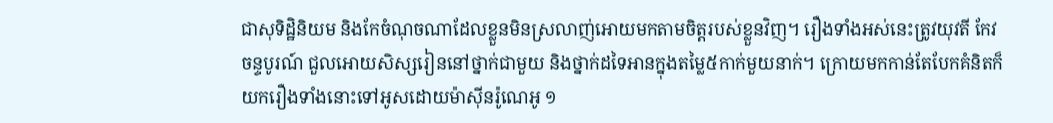ជាសុទិដ្ឋិនិយម និងកែចំណុចណាដែលខ្លួនមិនស្រលាញ់អោយមកតាមចិត្តរបស់ខ្លួនវិញ។ រឿងទាំងអស់នេះត្រូវយុវតី កែវ ចន្ទបូរណ៍ ជួលអោយសិស្សរៀននៅថ្នាក់ជាមួយ និងថ្នាក់ដទៃអានក្នុងតម្លៃ៥កាក់មួយនាក់។ ក្រោយមកកាន់តែបែកគំនិតក៏យករឿងទាំងនោះទៅអូសដោយម៉ាស៊ីនរ៉ូណេអូ ១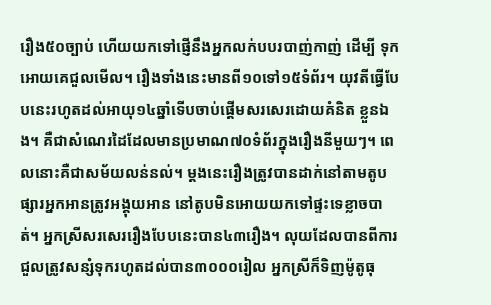រឿង៥០ច្បាប់ ហើយយកទៅផ្ញើនឹងអ្នកលក់បបរបាញ់កាញ់ ដើម្បី ទុកអោយគេជួលមើល។ រឿងទាំងនេះមានពី១០ទៅ១៥ទំព័រ។ យុវតីធ្វើបែបនេះរហូតដល់អាយុ១៤ឆ្នាំទើបចាប់ផ្ដើមសរសេរដោយគំនិត ខ្លួនឯង។ គឺជាសំណេរដៃដែលមានប្រមាណ៧០ទំព័រក្នុងរឿងនីមួយៗ។ ពេលនោះគឺជាសម័យលន់នល់។ ម្ដងនេះរឿងត្រូវបានដាក់នៅតាមតូបផ្សារអ្នកអានត្រូវអង្គុយអាន នៅតូបមិនអោយយកទៅផ្ទះទេខ្លាចបាត់។ អ្នកស្រីសរសេររឿងបែបនេះបាន៤៣រឿង។ លុយដែលបានពីការជួលត្រូវសន្សំទុករហូតដល់បាន៣០០០រៀល អ្នកស្រីក៏ទិញម៉ូតូធុ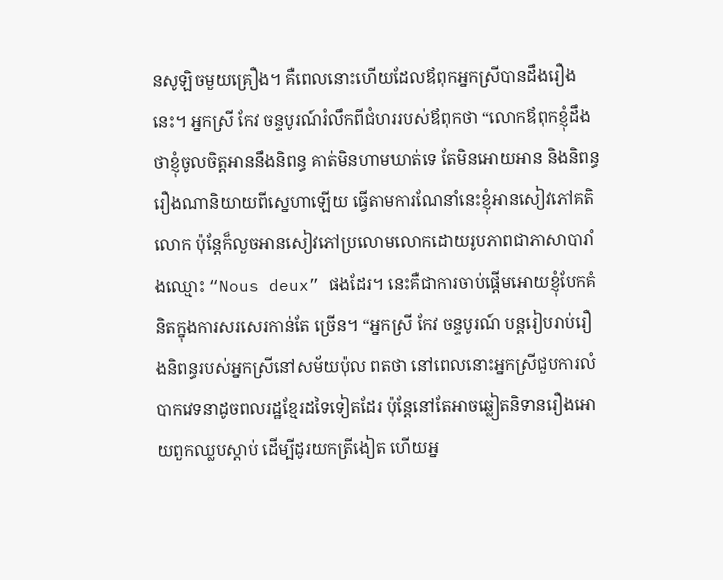នសូឡិចមួយគ្រឿង។ គឺពេលនោះហើយដែលឪពុកអ្នកស្រីបានដឹងរឿងនេះ។ អ្នកស្រី កែវ ចន្ទបូរណ៍រំលឹកពីជំហររបស់ឪពុកថា “លោកឪពុកខ្ញុំដឹងថាខ្ញុំចូលចិត្តអាននឹងនិពន្ធ គាត់មិនហាមឃាត់ទេ តែមិនអោយអាន និងនិពន្ធរឿងណានិយាយពីស្នេហាឡើយ ធ្វើតាមការណែនាំនេះខ្ញុំអានសៀវភៅគតិលោក ប៉ុន្តែក៏លួចអានសៀវភៅប្រលោមលោកដោយរូបភាពជាភាសាបារាំងឈ្មោះ “Nous deux” ផងដែរ។ នេះគឺជាការចាប់ផ្ដើមអោយខ្ញុំបែកគំនិតក្នុងការសរសេរកាន់តែ ច្រើន។ “អ្នកស្រី កែវ ចន្ទបូរណ៍ បន្តរៀបរាប់រឿងនិពន្ធរបស់អ្នកស្រីនៅសម័យប៉ុល ពតថា នៅពេលនោះអ្នកស្រីជួបការលំបាកវេទនាដូចពលរដ្ឋខ្មែរដទៃទៀតដែរ ប៉ុន្តែនៅតែអាចឆ្លៀតនិទានរឿងអោយពួកឈ្លបស្ដាប់ ដើម្បីដូរយកត្រីងៀត ហើយអ្ន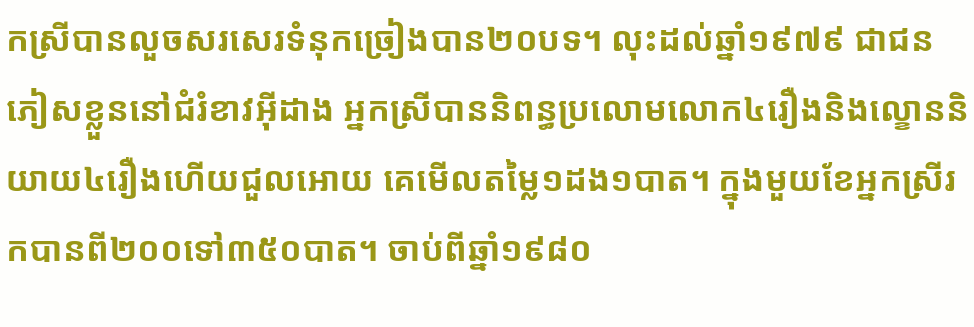កស្រីបានលួចសរសេរទំនុកច្រៀងបាន២០បទ។ លុះដល់ឆ្នាំ១៩៧៩ ជាជនភៀសខ្លួននៅជំរំខាវអ៊ីដាង អ្នកស្រីបាននិពន្ធប្រលោមលោក៤រឿងនិងល្ខោននិយាយ៤រឿងហើយជួលអោយ គេមើលតម្លៃ១ដង១បាត។ ក្នុងមួយខែអ្នកស្រីរកបានពី២០០ទៅ៣៥០បាត។ ចាប់ពីឆ្នាំ១៩៨០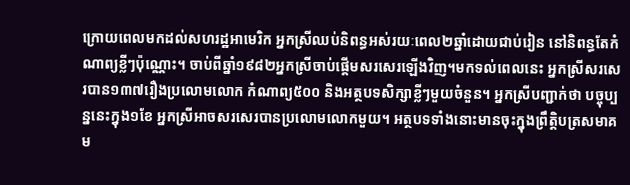ក្រោយពេលមកដល់សហរដ្ឋអាមេរិក អ្នកស្រីឈប់និពន្ធអស់រយៈពេល២ឆ្នាំដោយជាប់រៀន នៅនិពន្ធតែកំណាព្យខ្លីៗប៉ុណ្ណោះ។ ចាប់ពីឆ្នាំ១៩៨២អ្នកស្រីចាប់ផ្ដើមសរសេរឡើងវិញ។មកទល់ពេលនេះ អ្នកស្រីសរសេរបាន១៣៧រឿងប្រលោមលោក កំណាព្យ៥០០ និងអត្ថបទសិក្សាខ្លីៗមួយចំនួន។ អ្នកស្រីបញ្ជាក់ថា បច្ចុប្បន្ននេះក្នុង១ខែ អ្នកស្រីអាចសរសេរបានប្រលោមលោកមួយ។ អត្ថបទទាំងនោះមានចុះក្នុងព្រឹត្តិបត្រសមាគម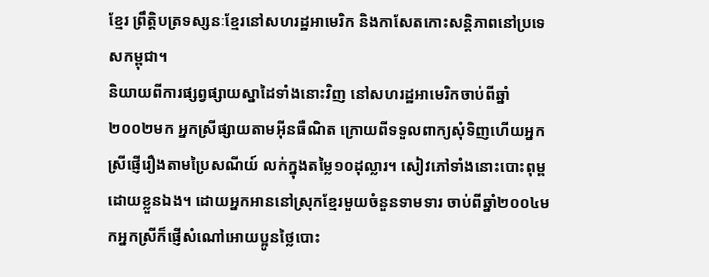ខ្មែរ ព្រឹត្តិបត្រទស្សនៈខ្មែរនៅសហរដ្ឋអាមេរិក និងកាសែតកោះសន្តិភាពនៅប្រទេសកម្ពុជា។
និយាយពីការផ្សព្វផ្សាយស្នាដៃទាំងនោះវិញ នៅសហរដ្ឋអាមេរិកចាប់ពីឆ្នាំ២០០២មក អ្នកស្រីផ្សាយតាមអ៊ីនធឺណិត ក្រោយពីទទួលពាក្យសុំទិញហើយអ្នកស្រីផ្ញើរឿងតាមប្រៃសណីយ៍ លក់ក្នុងតម្លៃ១០ដុល្លារ។ សៀវភៅទាំងនោះបោះពុម្ពដោយខ្លួនឯង។ ដោយអ្នកអាននៅស្រុកខ្មែរមួយចំនួនទាមទារ ចាប់ពីឆ្នាំ២០០៤មកអ្នកស្រីក៏ផ្ញើសំណៅអោយប្អូនថ្លៃបោះ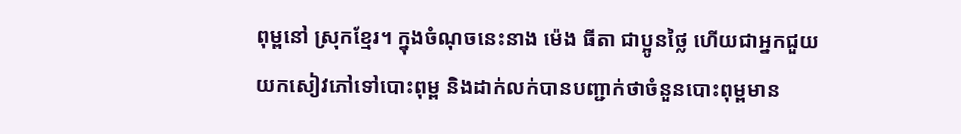ពុម្ពនៅ ស្រុកខ្មែរ។ ក្នុងចំណុចនេះនាង ម៉េង ធីតា ជាប្អូនថ្លៃ ហើយជាអ្នកជួយយកសៀវភៅទៅបោះពុម្ព និងដាក់លក់បានបញ្ជាក់ថាចំនួនបោះពុម្ពមាន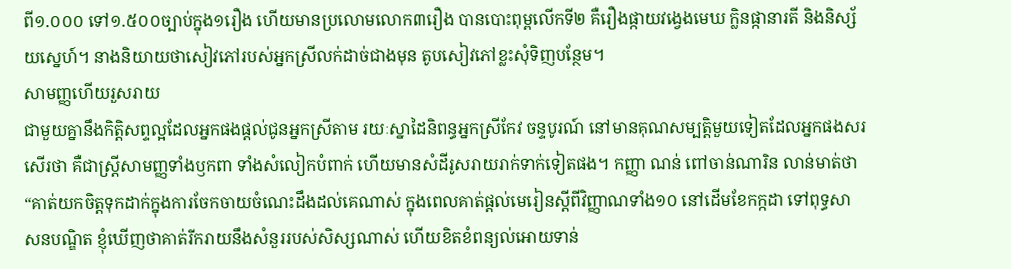ពី១.០០០ ទៅ១.៥០០ច្បាប់ក្នុង១រឿង ហើយមានប្រលោមលោក៣រឿង បានបោះពុម្ពលើកទី២ គឺរឿងផ្កាយវង្វេងមេឃ ក្លិនផ្កានារតី និងនិស្ស័យស្នេហ៍។ នាងនិយាយថាសៀវភៅរបស់អ្នកស្រីលក់ដាច់ជាងមុន តូបសៀវភៅខ្លះសុំទិញបន្ថែម។
សាមញ្ញហើយរួសរាយ
ជាមួយគ្នានឹងកិត្តិសព្ទល្អដែលអ្នកផងផ្ដល់ជូនអ្នកស្រីតាម រយៈស្នាដៃនិពន្ធអ្នកស្រីកែវ ចន្ទបូរណ៍ នៅមានគុណសម្បត្តិមួយទៀតដែលអ្នកផងសរសើរថា គឺជាស្ត្រីសាមញ្ញទាំងឫកពា ទាំងសំលៀកបំពាក់ ហើយមានសំដីរូសរាយរាក់ទាក់ទៀតផង។ កញ្ញា ណន់ ពៅចាន់ណារិន លាន់មាត់ថា “គាត់យកចិត្តទុកដាក់ក្នុងការចែកចាយចំណេះដឹងដល់គេណាស់ ក្នុងពេលគាត់ផ្ដល់មេរៀនស្ដីពីវិញ្ញាណទាំង១០ នៅដើមខែកក្កដា ទៅពុទ្ធសាសនបណ្ឌិត ខ្ញុំឃើញថាគាត់រីករាយនឹងសំនួររបស់សិស្សណាស់ ហើយខិតខំពន្យល់អោយទាន់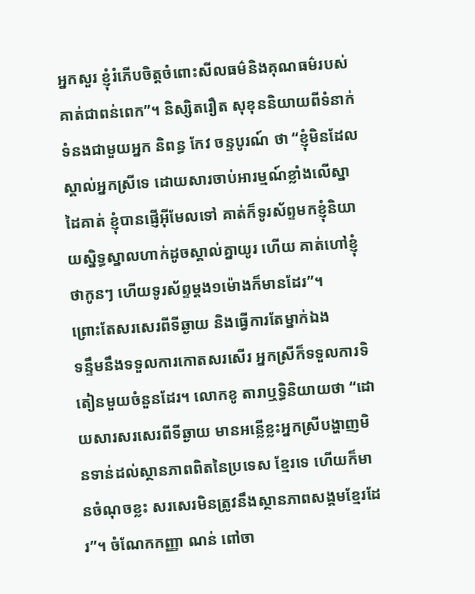អ្នកសួរ ខ្ញុំរំភើបចិត្តចំពោះសីលធម៌និងគុណធម៌របស់គាត់ជាពន់ពេក”។ និស្សិតរឿត សុខុននិយាយពីទំនាក់ទំនងជាមួយអ្នក និពន្ធ កែវ ចន្ទបូរណ៍ ថា “ខ្ញុំមិនដែលស្គាល់អ្នកស្រីទេ ដោយសារចាប់អារម្មណ៍ខ្លាំងលើស្នាដៃគាត់ ខ្ញុំបានផ្ញើអ៊ីមែលទៅ គាត់ក៏ទូរស័ព្ទមកខ្ញុំនិយាយស្និទ្ធស្នាលហាក់ដូចស្គាល់គ្នាយូរ ហើយ គាត់ហៅខ្ញុំថាកូនៗ ហើយទូរស័ព្ទម្ដង១ម៉ោងក៏មានដែរ”។
ព្រោះតែសរសេរពីទីឆ្ងាយ និងធ្វើការតែម្នាក់ឯង
ទន្ទឹមនឹងទទួលការកោតសរសើរ អ្នកស្រីក៏ទទួលការទិតៀនមួយចំនួនដែរ។ លោកខូ តារាឬទ្ធិនិយាយថា “ដោយសារសរសេរពីទីឆ្ងាយ មានអន្លើខ្លះអ្នកស្រីបង្ហាញមិនទាន់ដល់ស្ថានភាពពិតនៃប្រទេស ខ្មែរទេ ហើយក៏មានចំណុចខ្លះ សរសេរមិនត្រូវនឹងស្ថានភាពសង្គមខ្មែរដែរ”។ ចំណែកកញ្ញា ណន់ ពៅចា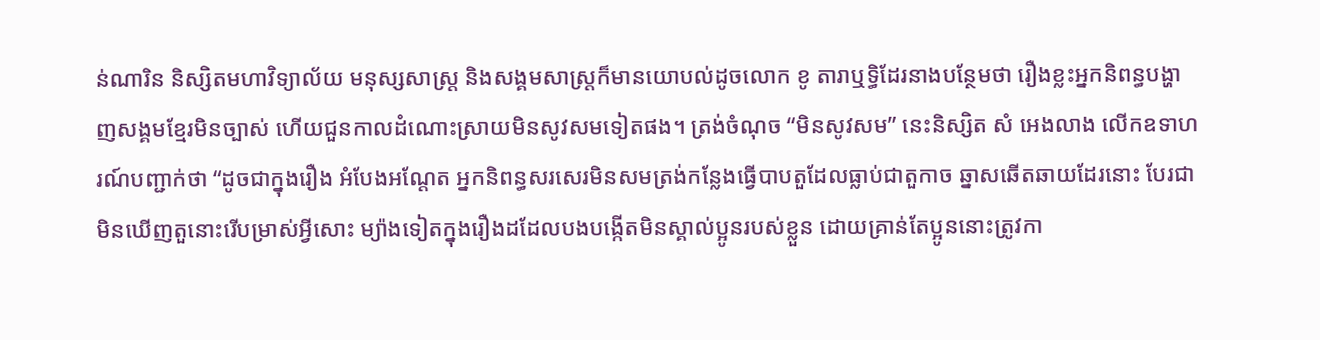ន់ណារិន និស្សិតមហាវិទ្យាល័យ មនុស្សសាស្ត្រ និងសង្គមសាស្ត្រក៏មានយោបល់ដូចលោក ខូ តារាឬទ្ធិដែរនាងបន្ថែមថា រឿងខ្លះអ្នកនិពន្ធបង្ហាញសង្គមខ្មែរមិនច្បាស់ ហើយជួនកាលដំណោះស្រាយមិនសូវសមទៀតផង។ ត្រង់ចំណុច “មិនសូវសម” នេះនិស្សិត សំ អេងលាង លើកឧទាហរណ៍បញ្ជាក់ថា “ដូចជាក្នុងរឿង អំបែងអណ្ដែត អ្នកនិពន្ធសរសេរមិនសមត្រង់កន្លែងធ្វើបាបតួដែលធ្លាប់ជាតួកាច ឆ្នាសឆើតឆាយដែរនោះ បែរជាមិនឃើញតួនោះរើបម្រាស់អ្វីសោះ ម្យ៉ាងទៀតក្នុងរឿងដដែលបងបង្កើតមិនស្គាល់ប្អូនរបស់ខ្លួន ដោយគ្រាន់តែប្អូននោះត្រូវកា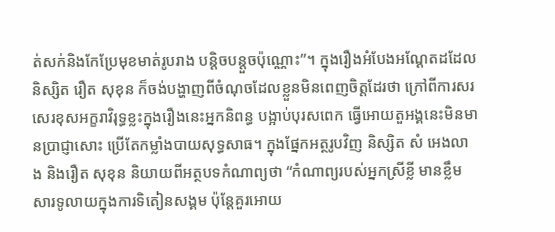ត់សក់និងកែប្រែមុខមាត់រូបរាង បន្តិចបន្តួចប៉ុណ្ណោះ”។ ក្នុងរឿងអំបែងអណ្ដែតដដែល និស្សិត រឿត សុខុន ក៏ចង់បង្ហាញពីចំណុចដែលខ្លួនមិនពេញចិត្តដែរថា ក្រៅពីការសរសេរខុសអក្ខរាវិរុទ្ធខ្លះក្នុងរឿងនេះអ្នកនិពន្ធ បង្អាប់បុរសពេក ធ្វើអោយតួអង្គនេះមិនមានប្រាជ្ញាសោះ ប្រើតែកម្លាំងបាយសុទ្ធសាធ។ ក្នុងផ្នែកអត្ថរូបវិញ និស្សិត សំ អេងលាង និងរឿត សុខុន និយាយពីអត្ថបទកំណាព្យថា “កំណាព្យរបស់អ្នកស្រីខ្លី មានខ្លឹមសារទូលាយក្នុងការទិតៀនសង្គម ប៉ុន្តែគួរអោយ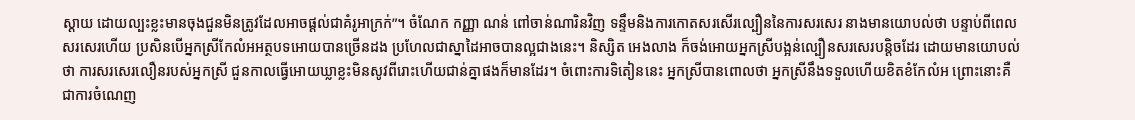ស្ដាយ ដោយល្បះខ្លះមានចុងជួនមិនត្រូវដែលអាចផ្ដល់ជាគំរូអាក្រក់”។ ចំណែក កញ្ញា ណន់ ពៅចាន់ណារិនវិញ ទន្ទឹមនិងការកោតសរសើរល្បឿននៃការសរសេរ នាងមានយោបល់ថា បន្ទាប់ពីពេលសរសេរហើយ ប្រសិនបើអ្នកស្រីកែលំអអត្ថបទអោយបានច្រើនដង ប្រហែលជាស្នាដៃអាចបានល្អជាងនេះ។ និស្សិត អេងលាង ក៏ចង់អោយអ្នកស្រីបង្អន់ល្បឿនសរសេរបន្តិចដែរ ដោយមានយោបល់ថា ការសរសេរលឿនរបស់អ្នកស្រី ជួនកាលធ្វើអោយឃ្លាខ្លះមិនសូវពីរោះហើយជាន់គ្នាផងក៏មានដែរ។ ចំពោះការទិតៀននេះ អ្នកស្រីបានពោលថា អ្នកស្រីនឹងទទួលហើយខិតខំកែលំអ ព្រោះនោះគឺជាការចំណេញ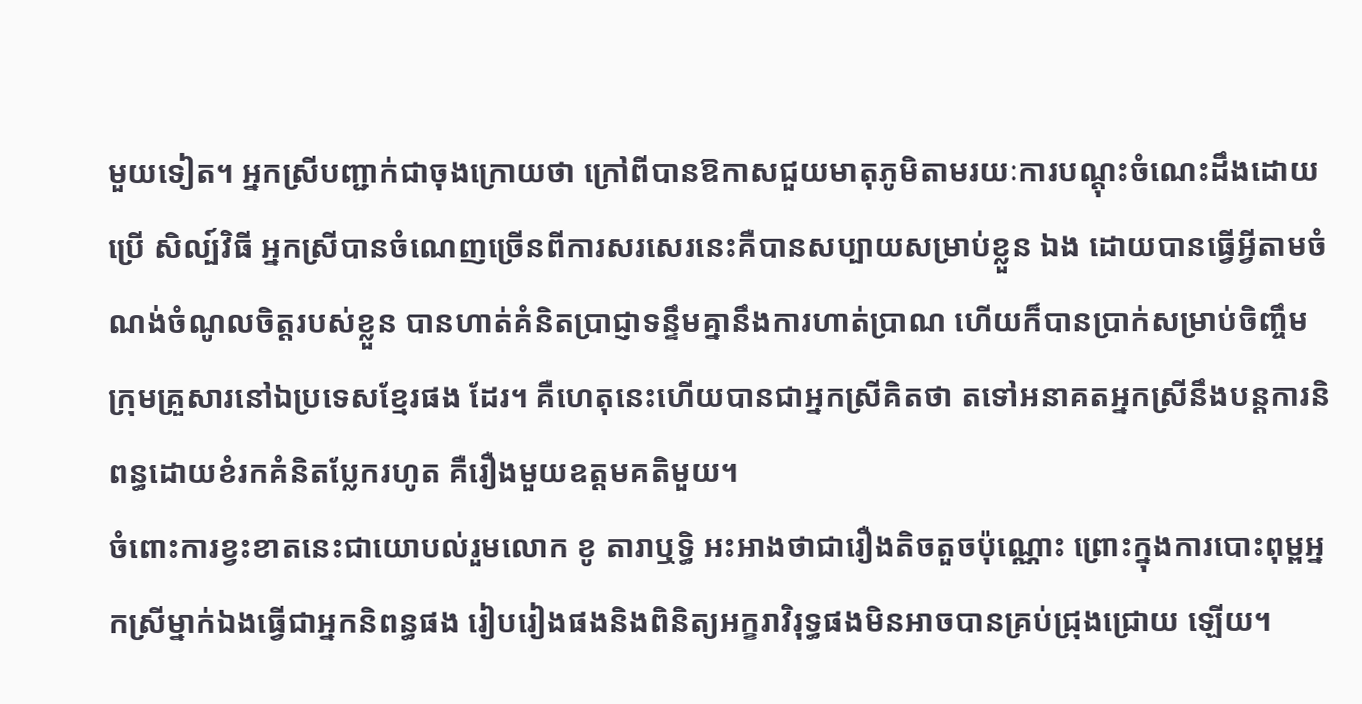មួយទៀត។ អ្នកស្រីបញ្ជាក់ជាចុងក្រោយថា ក្រៅពីបានឱកាសជួយមាតុភូមិតាមរយៈការបណ្ដុះចំណេះដឹងដោយប្រើ សិល្ប៍វិធី អ្នកស្រីបានចំណេញច្រើនពីការសរសេរនេះគឺបានសប្បាយសម្រាប់ខ្លួន ឯង ដោយបានធ្វើអ្វីតាមចំណង់ចំណូលចិត្តរបស់ខ្លួន បានហាត់គំនិតប្រាជ្ញាទន្ទឹមគ្នានឹងការហាត់ប្រាណ ហើយក៏បានប្រាក់សម្រាប់ចិញ្ចឹមក្រុមគ្រួសារនៅឯប្រទេសខ្មែរផង ដែរ។ គឺហេតុនេះហើយបានជាអ្នកស្រីគិតថា តទៅអនាគតអ្នកស្រីនឹងបន្តការនិពន្ធដោយខំរកគំនិតប្លែករហូត គឺរឿងមួយឧត្ដមគតិមួយ។
ចំពោះការខ្វះខាតនេះជាយោបល់រួមលោក ខូ តារាឬទ្ធិ អះអាងថាជារឿងតិចតួចប៉ុណ្ណោះ ព្រោះក្នុងការបោះពុម្ពអ្នកស្រីម្នាក់ឯងធ្វើជាអ្នកនិពន្ធផង រៀបរៀងផងនិងពិនិត្យអក្ខរាវិរុទ្ធផងមិនអាចបានគ្រប់ជ្រុងជ្រោយ ឡើយ។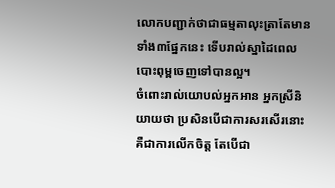លោកបញ្ជាក់ថាជាធម្មតាលុះត្រាតែមានទាំង៣ផ្នែកនេះ ទើបរាល់ស្នាដៃពេលបោះពុម្ពចេញទៅបានល្អ។
ចំពោះរាល់យោបល់អ្នកអាន អ្នកស្រីនិយាយថា ប្រសិនបើជាការសរសើរនោះគឺជាការលើកចិត្ត តែបើជា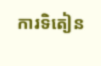ការទិតៀន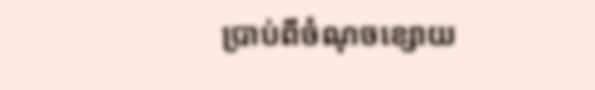ប្រាប់ពីចំណុចខ្សោយ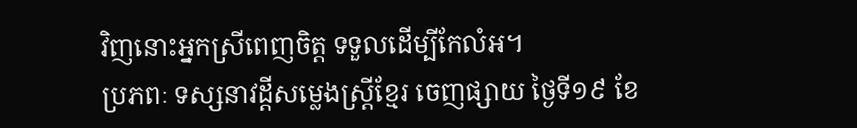វិញនោះអ្នកស្រីពេញចិត្ត ទទួលដើម្បីកែលំអ។
ប្រភពៈ ទស្សនាវដ្តីសម្លេងស្ត្រីខ្មែរ ចេញផ្សាយ ថ្ងៃទី១៩ ខែ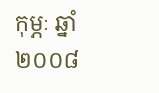កុម្ភៈ ឆ្នាំ២០០៨